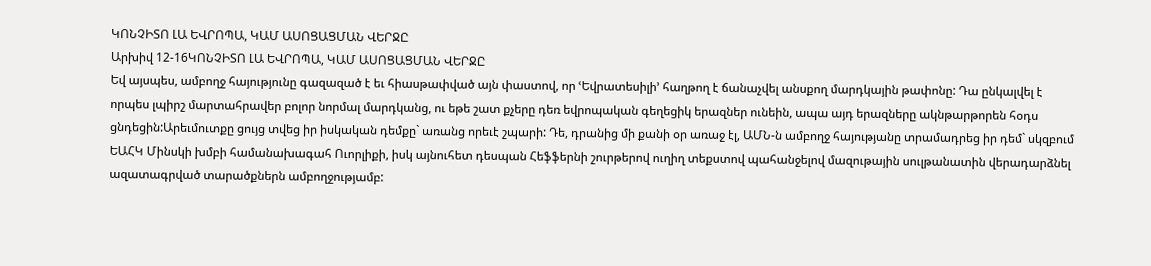ԿՈՆՉԻՏՈ ԼԱ ԵՎՐՈՊԱ, ԿԱՄ ԱՍՈՑԱՑՄԱՆ ՎԵՐՋԸ
Արխիվ 12-16ԿՈՆՉԻՏՈ ԼԱ ԵՎՐՈՊԱ, ԿԱՄ ԱՍՈՑԱՑՄԱՆ ՎԵՐՋԸ
Եվ այսպես, ամբողջ հայությունը գազազած է եւ հիասթափված այն փաստով, որ ՙԵվրատեսիլի՚ հաղթող է ճանաչվել անսքող մարդկային թափոնը: Դա ընկալվել է որպես լպիրշ մարտահրավեր բոլոր նորմալ մարդկանց, ու եթե շատ քչերը դեռ եվրոպական գեղեցիկ երազներ ունեին, ապա այդ երազները ակնթարթորեն հօդս ցնդեցին:Արեւմուտքը ցույց տվեց իր իսկական դեմքը` առանց որեւէ շպարի: Դե, դրանից մի քանի օր առաջ էլ, ԱՄՆ-ն ամբողջ հայությանը տրամադրեց իր դեմ` սկզբում ԵԱՀԿ Մինսկի խմբի համանախագահ Ուորլիքի, իսկ այնուհետ դեսպան Հեֆֆերնի շուրթերով ուղիղ տեքստով պահանջելով մազութային սուլթանատին վերադարձնել ազատագրված տարածքներն ամբողջությամբ: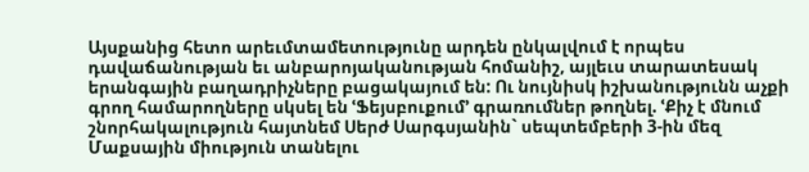Այսքանից հետո արեւմտամետությունը արդեն ընկալվում է որպես դավաճանության եւ անբարոյականության հոմանիշ, այլեւս տարատեսակ երանգային բաղադրիչները բացակայում են: Ու նույնիսկ իշխանությունն աչքի գրող համարողները սկսել են ՙՖեյսբուքում՚ գրառումներ թողնել. ՙՔիչ է մնում շնորհակալություն հայտնեմ Սերժ Սարգսյանին` սեպտեմբերի 3-ին մեզ Մաքսային միություն տանելու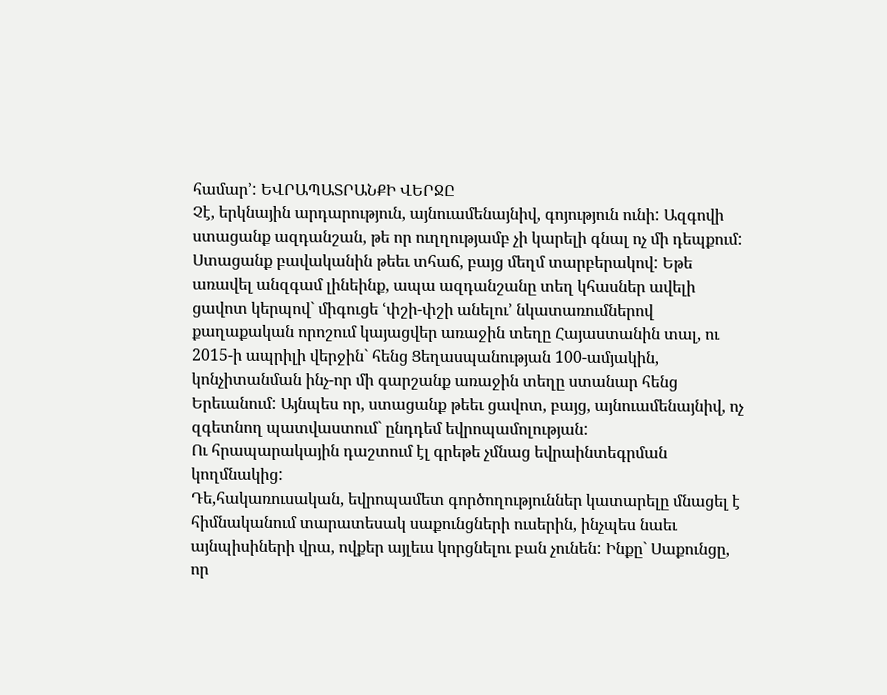համար՚: ԵՎՐԱՊԱՏՐԱՆՔԻ ՎԵՐՋԸ
Չէ, երկնային արդարություն, այնուամենայնիվ, գոյություն ունի: Ազգովի ստացանք ազդանշան, թե որ ուղղությամբ չի կարելի գնալ ոչ մի դեպքում: Ստացանք բավականին թեեւ տհաճ, բայց մեղմ տարբերակով: Եթե առավել անզգամ լինեինք, ապա ազդանշանը տեղ կհասներ ավելի ցավոտ կերպով` միգուցե ՙփշի-փշի անելու՚ նկատառումներով քաղաքական որոշում կայացվեր առաջին տեղը Հայաստանին տալ, ու 2015-ի ապրիլի վերջին` հենց Ցեղասպանության 100-ամյակին, կոնչիտանման ինչ-որ մի գարշանք առաջին տեղը ստանար հենց Երեւանում: Այնպես որ, ստացանք թեեւ ցավոտ, բայց, այնուամենայնիվ, ոչ զգետնող պատվաստում` ընդդեմ եվրոպամոլության:
Ու հրապարակային դաշտում էլ գրեթե չմնաց եվրաինտեգրման կողմնակից:
Դե,հակառուսական, եվրոպամետ գործողություններ կատարելը մնացել է հիմնականում տարատեսակ սաքունցների ուսերին, ինչպես նաեւ այնպիսիների վրա, ովքեր այլեւս կորցնելու բան չունեն: Ինքը` Սաքունցը, որ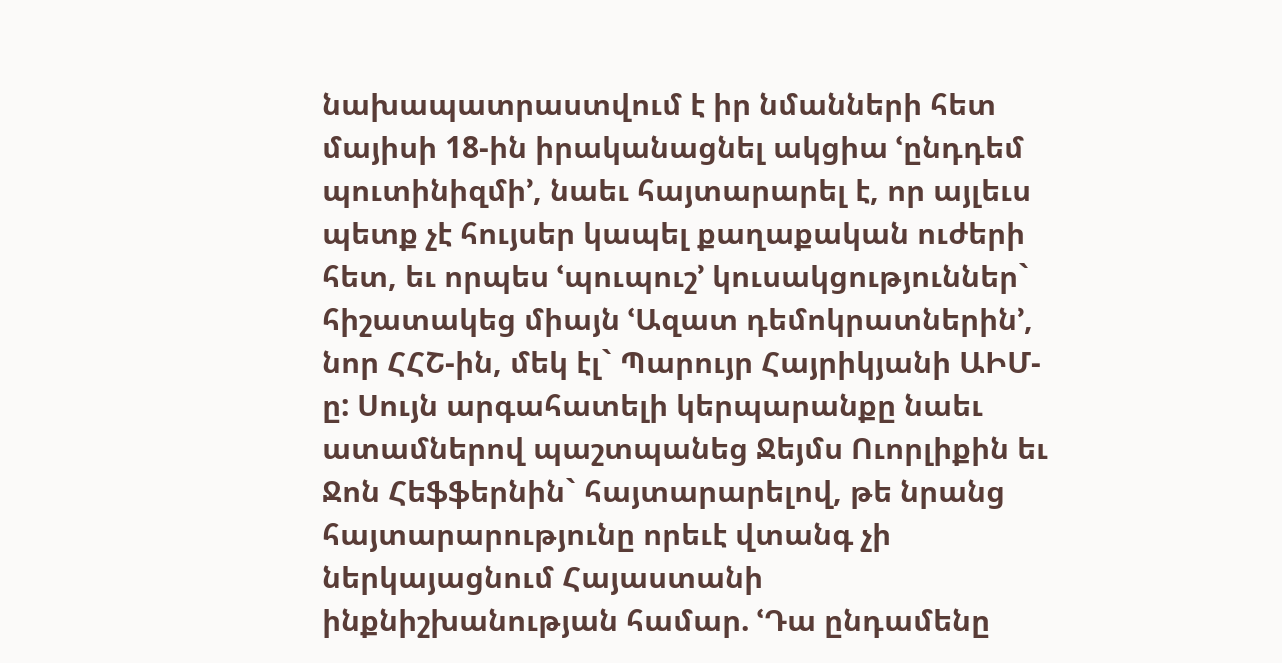նախապատրաստվում է իր նմանների հետ մայիսի 18-ին իրականացնել ակցիա ՙընդդեմ պուտինիզմի՚, նաեւ հայտարարել է, որ այլեւս պետք չէ հույսեր կապել քաղաքական ուժերի հետ, եւ որպես ՙպուպուշ՚ կուսակցություններ` հիշատակեց միայն ՙԱզատ դեմոկրատներին՚, նոր ՀՀՇ-ին, մեկ էլ` Պարույր Հայրիկյանի ԱԻՄ-ը: Սույն արգահատելի կերպարանքը նաեւ ատամներով պաշտպանեց Ջեյմս Ուորլիքին եւ Ջոն Հեֆֆերնին` հայտարարելով, թե նրանց հայտարարությունը որեւէ վտանգ չի ներկայացնում Հայաստանի ինքնիշխանության համար. ՙԴա ընդամենը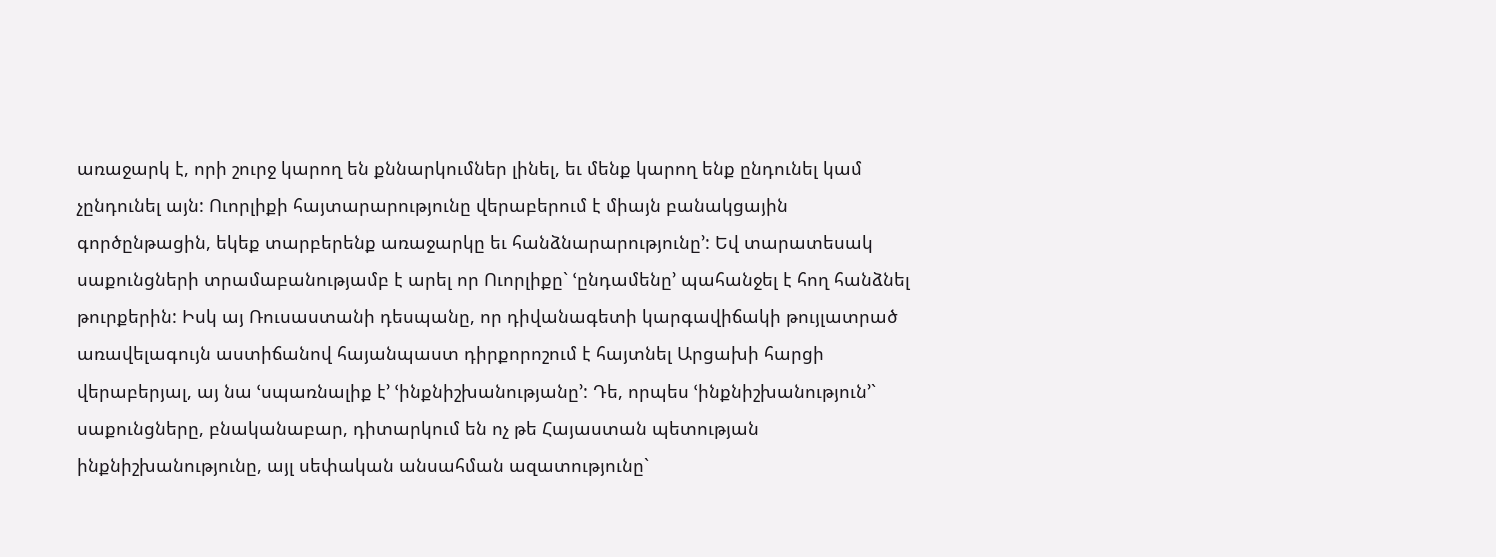առաջարկ է, որի շուրջ կարող են քննարկումներ լինել, եւ մենք կարող ենք ընդունել կամ չընդունել այն: Ուորլիքի հայտարարությունը վերաբերում է միայն բանակցային գործընթացին, եկեք տարբերենք առաջարկը եւ հանձնարարությունը՚: Եվ տարատեսակ սաքունցների տրամաբանությամբ է արել որ Ուորլիքը` ՙընդամենը՚ պահանջել է հող հանձնել թուրքերին: Իսկ այ Ռուսաստանի դեսպանը, որ դիվանագետի կարգավիճակի թույլատրած առավելագույն աստիճանով հայանպաստ դիրքորոշում է հայտնել Արցախի հարցի վերաբերյալ, այ նա ՙսպառնալիք է՚ ՙինքնիշխանությանը՚: Դե, որպես ՙինքնիշխանություն՚` սաքունցները, բնականաբար, դիտարկում են ոչ թե Հայաստան պետության ինքնիշխանությունը, այլ սեփական անսահման ազատությունը`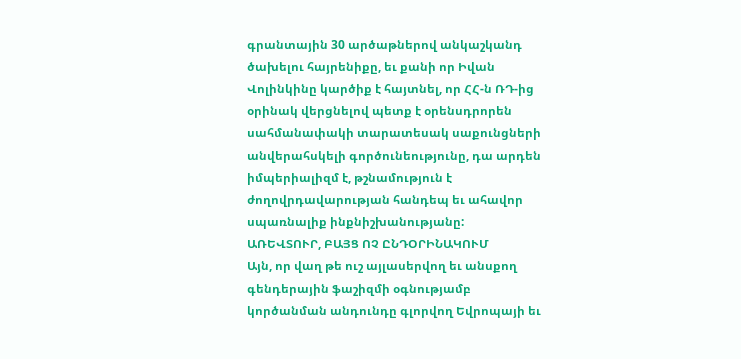գրանտային 30 արծաթներով անկաշկանդ ծախելու հայրենիքը, եւ քանի որ Իվան Վոլինկինը կարծիք է հայտնել, որ ՀՀ-ն ՌԴ-ից օրինակ վերցնելով պետք է օրենսդրորեն սահմանափակի տարատեսակ սաքունցների անվերահսկելի գործունեությունը, դա արդեն իմպերիալիզմ է, թշնամություն է ժողովրդավարության հանդեպ եւ ահավոր սպառնալիք ինքնիշխանությանը:
ԱՌԵՎՏՈՒՐ, ԲԱՅՑ ՈՉ ԸՆԴՕՐԻՆԱԿՈՒՄ
Այն, որ վաղ թե ուշ այլասերվող եւ անսքող գենդերային ֆաշիզմի օգնությամբ կործանման անդունդը գլորվող Եվրոպայի եւ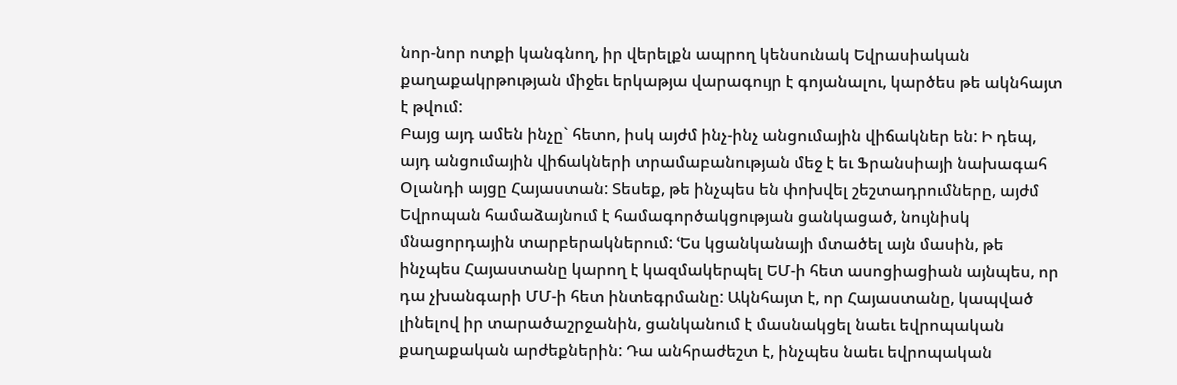նոր-նոր ոտքի կանգնող, իր վերելքն ապրող կենսունակ Եվրասիական քաղաքակրթության միջեւ երկաթյա վարագույր է գոյանալու, կարծես թե ակնհայտ է թվում:
Բայց այդ ամեն ինչը` հետո, իսկ այժմ ինչ-ինչ անցումային վիճակներ են: Ի դեպ, այդ անցումային վիճակների տրամաբանության մեջ է եւ Ֆրանսիայի նախագահ Օլանդի այցը Հայաստան: Տեսեք, թե ինչպես են փոխվել շեշտադրումները, այժմ Եվրոպան համաձայնում է համագործակցության ցանկացած, նույնիսկ մնացորդային տարբերակներում: ՙԵս կցանկանայի մտածել այն մասին, թե ինչպես Հայաստանը կարող է կազմակերպել ԵՄ-ի հետ ասոցիացիան այնպես, որ դա չխանգարի ՄՄ-ի հետ ինտեգրմանը: Ակնհայտ է, որ Հայաստանը, կապված լինելով իր տարածաշրջանին, ցանկանում է մասնակցել նաեւ եվրոպական քաղաքական արժեքներին: Դա անհրաժեշտ է, ինչպես նաեւ եվրոպական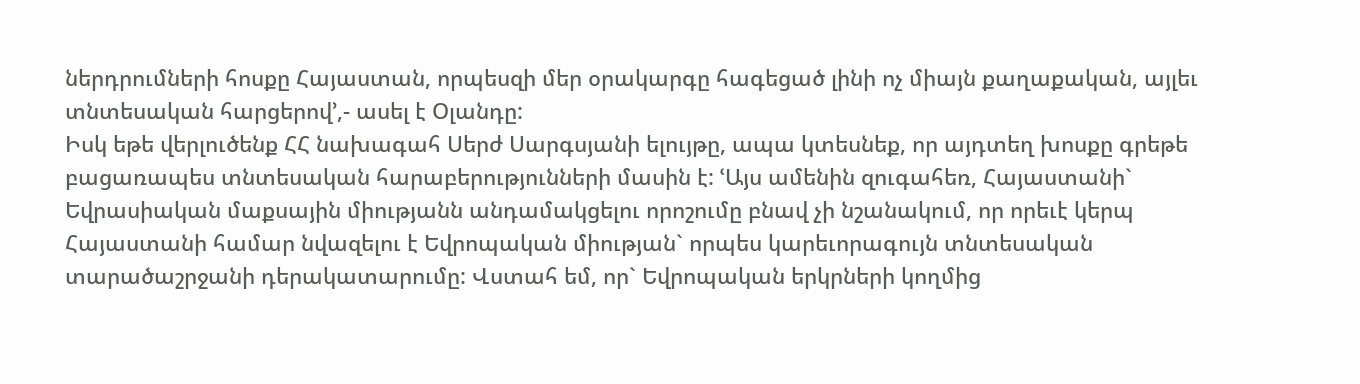ներդրումների հոսքը Հայաստան, որպեսզի մեր օրակարգը հագեցած լինի ոչ միայն քաղաքական, այլեւ տնտեսական հարցերով՚,- ասել է Օլանդը:
Իսկ եթե վերլուծենք ՀՀ նախագահ Սերժ Սարգսյանի ելույթը, ապա կտեսնեք, որ այդտեղ խոսքը գրեթե բացառապես տնտեսական հարաբերությունների մասին է: ՙԱյս ամենին զուգահեռ, Հայաստանի` Եվրասիական մաքսային միությանն անդամակցելու որոշումը բնավ չի նշանակում, որ որեւէ կերպ Հայաստանի համար նվազելու է Եվրոպական միության` որպես կարեւորագույն տնտեսական տարածաշրջանի դերակատարումը: Վստահ եմ, որ` Եվրոպական երկրների կողմից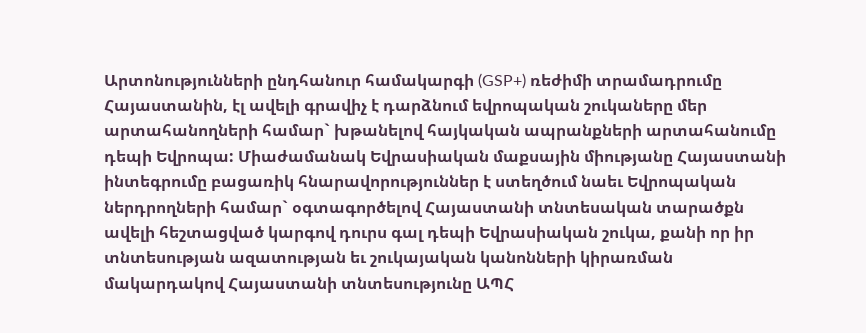Արտոնությունների ընդհանուր համակարգի (GSP+) ռեժիմի տրամադրումը Հայաստանին, էլ ավելի գրավիչ է դարձնում եվրոպական շուկաները մեր արտահանողների համար` խթանելով հայկական ապրանքների արտահանումը դեպի Եվրոպա: Միաժամանակ Եվրասիական մաքսային միությանը Հայաստանի ինտեգրումը բացառիկ հնարավորություններ է ստեղծում նաեւ Եվրոպական ներդրողների համար` օգտագործելով Հայաստանի տնտեսական տարածքն ավելի հեշտացված կարգով դուրս գալ դեպի Եվրասիական շուկա, քանի որ իր տնտեսության ազատության եւ շուկայական կանոնների կիրառման մակարդակով Հայաստանի տնտեսությունը ԱՊՀ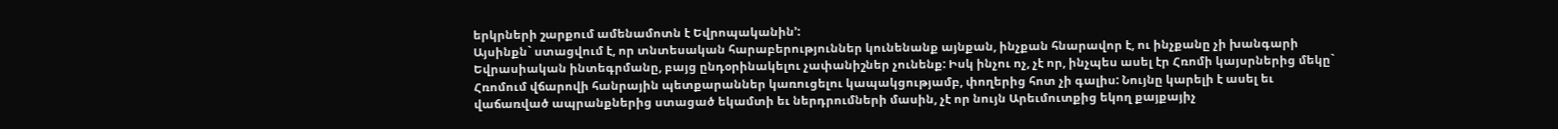երկրների շարքում ամենամոտն է Եվրոպականին՚:
Այսինքն` ստացվում է, որ տնտեսական հարաբերություններ կունենանք այնքան, ինչքան հնարավոր է, ու ինչքանը չի խանգարի Եվրասիական ինտեգրմանը, բայց ընդօրինակելու չափանիշներ չունենք: Իսկ ինչու ոչ, չէ որ, ինչպես ասել էր Հռոմի կայսրներից մեկը` Հռոմում վճարովի հանրային պետքարաններ կառուցելու կապակցությամբ, փողերից հոտ չի գալիս: Նույնը կարելի է ասել եւ վաճառված ապրանքներից ստացած եկամտի եւ ներդրումների մասին, չէ որ նույն Արեւմուտքից եկող քայքայիչ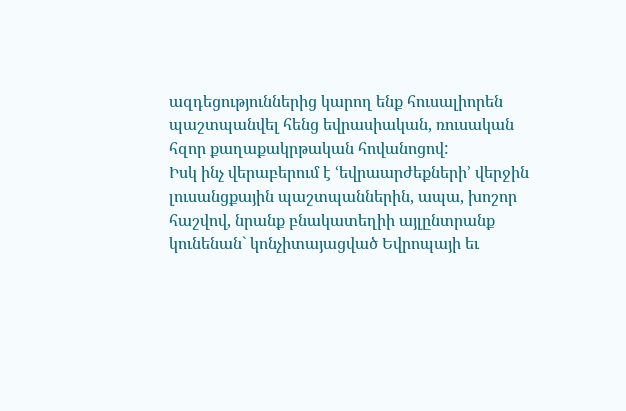ազդեցություններից կարող ենք հուսալիորեն պաշտպանվել հենց եվրասիական, ռուսական հզոր քաղաքակրթական հովանոցով:
Իսկ ինչ վերաբերում է ՙեվրաարժեքների՚ վերջին լուսանցքային պաշտպաններին, ապա, խոշոր հաշվով, նրանք բնակատեղիի այլընտրանք կունենան` կոնչիտայացված Եվրոպայի եւ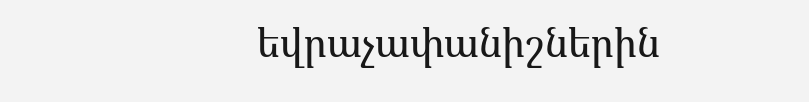եվրաչափանիշներին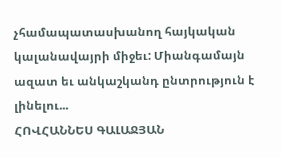չհամապատասխանող հայկական կալանավայրի միջեւ: Միանգամայն ազատ եւ անկաշկանդ ընտրություն է լինելու...
ՀՈՎՀԱՆՆԵՍ ԳԱԼԱՋՅԱՆ